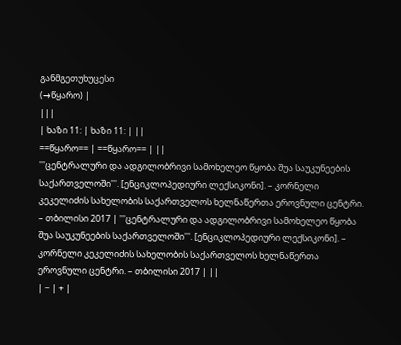განმგეთუხუცესი
(→წყარო) |
|||
| ხაზი 11: | ხაზი 11: | ||
==წყარო== | ==წყარო== | ||
'''ცენტრალური და ადგილობრივი სამოხელეო წყობა შუა საუკუნეების საქართველოში'''. [ენციკლოპედიური ლექსიკონი]. – კორნელი კეკელიძის სახელობის საქართველოს ხელნაწერთა ეროვნული ცენტრი. – თბილისი 2017 | '''ცენტრალური და ადგილობრივი სამოხელეო წყობა შუა საუკუნეების საქართველოში'''. [ენციკლოპედიური ლექსიკონი]. – კორნელი კეკელიძის სახელობის საქართველოს ხელნაწერთა ეროვნული ცენტრი. – თბილისი 2017 | ||
| − | + |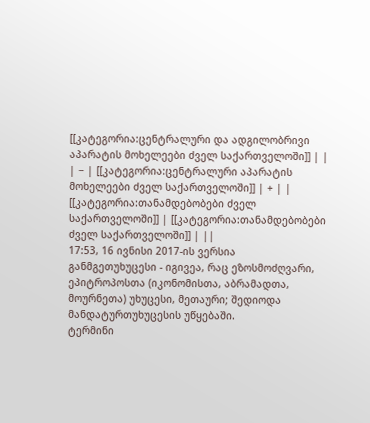[[კატეგორია:ცენტრალური და ადგილობრივი აპარატის მოხელეები ძველ საქართველოში]] | |
| − | [[კატეგორია:ცენტრალური აპარატის მოხელეები ძველ საქართველოში]] | + | |
[[კატეგორია:თანამდებობები ძველ საქართველოში]] | [[კატეგორია:თანამდებობები ძველ საქართველოში]] | ||
17:53, 16 ივნისი 2017-ის ვერსია
განმგეთუხუცესი - იგივეა, რაც ეზოსმოძღვარი, ეპიტროპოსთა (იკონომისთა, აბრამადთა, მოურნეთა) უხუცესი, მეთაური; შედიოდა მანდატურთუხუცესის უწყებაში.
ტერმინი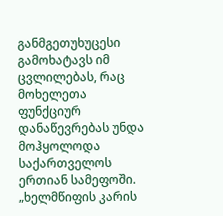განმგეთუხუცესი გამოხატავს იმ ცვლილებას, რაც მოხელეთა ფუნქციურ დანაწევრებას უნდა მოჰყოლოდა საქართველოს ერთიან სამეფოში. „ხელმწიფის კარის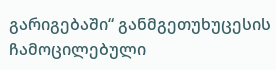გარიგებაში“ განმგეთუხუცესის ჩამოცილებული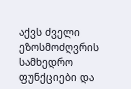აქვს ძველი ეზოსმოძღვრის სამხედრო ფუნქციები და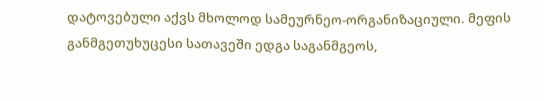დატოვებული აქვს მხოლოდ სამეურნეო-ორგანიზაციული. მეფის განმგეთუხუცესი სათავეში ედგა საგანმგეოს,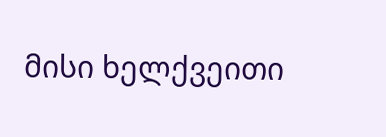მისი ხელქვეითი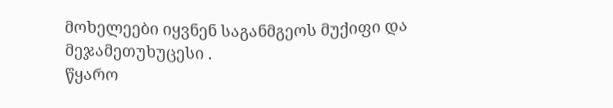მოხელეები იყვნენ საგანმგეოს მუქიფი და მეჯამეთუხუცესი .
წყარო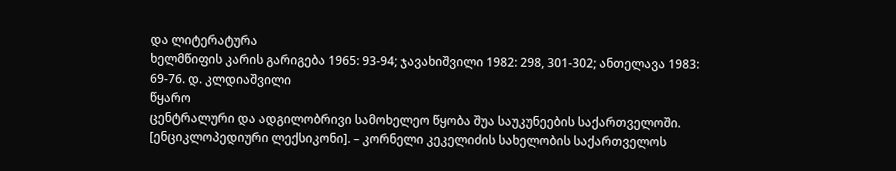და ლიტერატურა
ხელმწიფის კარის გარიგება 1965: 93-94; ჯავახიშვილი 1982: 298, 301-302; ანთელავა 1983: 69-76. დ. კლდიაშვილი
წყარო
ცენტრალური და ადგილობრივი სამოხელეო წყობა შუა საუკუნეების საქართველოში. [ენციკლოპედიური ლექსიკონი]. – კორნელი კეკელიძის სახელობის საქართველოს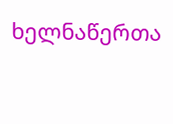ხელნაწერთა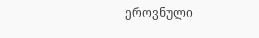ეროვნული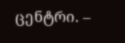ცენტრი. –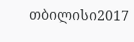თბილისი2017